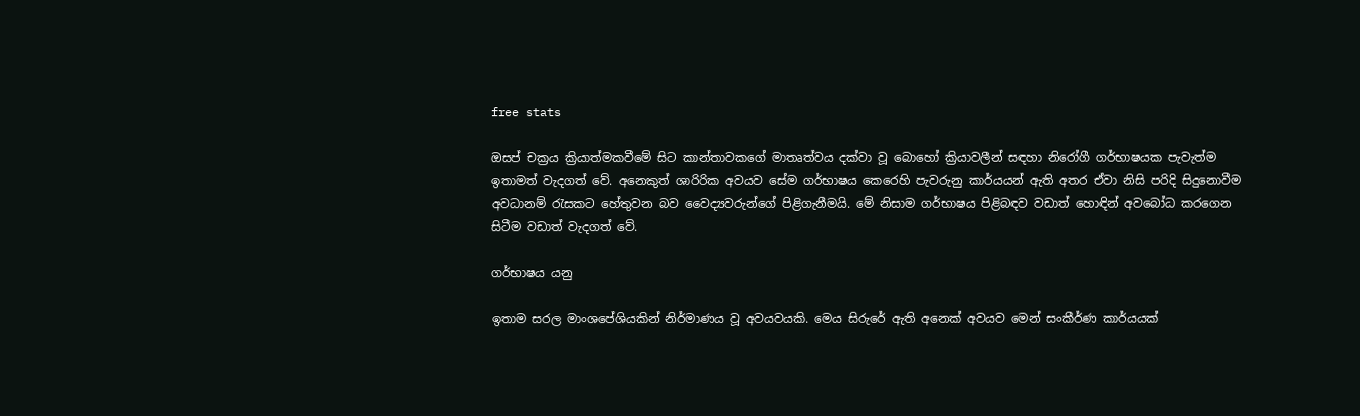free stats

ඔසප් චක්‍රය ක්‍රියාත්මකවීමේ සිට කාන්තාවකගේ මාතෘත්වය දක්වා වූ බොහෝ ක්‍රියාවලීන් සඳහා නිරෝගී ගර්භාෂයක පැවැත්ම ඉතාමත් වැදගත් වේ. අනෙකුත් ශාරිරික අවයව සේම ගර්භාෂය කෙරෙහි පැවරුනු කාර්යයන් ඇති අතර ඒවා නිසි පරිදි සිදුනොවීම අවධානම් රැසකට හේතුවන බව වෛද්‍යවරුන්ගේ පිළිගැනීමයි. මේ නිසාම ගර්භාෂය පිළිබඳව වඩාත් හොඳින් අවබෝධ කරගෙන සිටීම වඩාත් වැදගත් වේ.

ගර්භාෂය යනු

ඉතාම සරල මාංශපේශියකින් නිර්මාණය වූ අවයවයකි. මෙය සිරුරේ ඇති අනෙක් අවයව මෙන් සංකීර්ණ කාර්යයක්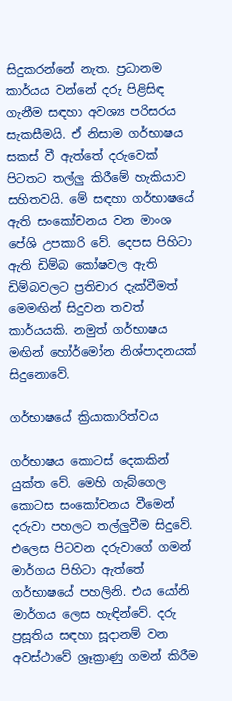සිදුකරන්නේ නැත. ප්‍රධානම කාර්යය වන්නේ දරු පිළිසිඳ ගැනීම සඳහා අවශ්‍ය පරිසරය සැකසීමයි. ඒ නිසාම ගර්භාෂය සකස් වී ඇත්තේ දරුවෙක් පිටතට තල්ලු කිරීමේ හැකියාව සහිතවයි. මේ සඳහා ගර්භාෂයේ ඇති සංකෝචනය වන මාංශ පේශි උපකාරි වේ. දෙපස පිහිටා ඇති ඩිම්බ කෝෂවල ඇති ඩිම්බවලට ප්‍රතිචාර දැක්වීමත් මෙමඟින් සිදුවන තවත් කාර්යයකි. නමුත් ගර්භාෂය මඟින් හෝර්මෝන නිශ්පාදනයක් සිදුනොවේ.

ගර්භාෂයේ ක්‍රියාකාරිත්වය

ගර්භාෂය කොටස් දෙකකින් යුක්ත වේ. මෙහි ගැබ්ගෙල කොටස සංකෝචනය වීමෙන් දරුවා පහලට තල්ලුවීම සිදුවේ. එලෙස පිටවන දරුවාගේ ගමන් මාර්ගය පිහිටා ඇත්තේ ගර්භාෂයේ පහලිනි. එය යෝනි මාර්ගය ලෙස හැඳින්වේ. දරු ප්‍රසූතිය සඳහා සූදානම් වන අවස්ථාවේ ශ්‍රෑක්‍රාණු ගමන් කිරීම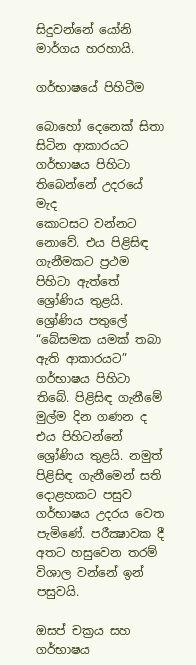සිදුවන්නේ යෝනි මාර්ගය හරහායි.

ගර්භාෂයේ පිහිටීම

බොහෝ දෙනෙක් සිතා සිටින ආකාරයට ගර්භාෂය පිහිටා තිබෙන්නේ උදරයේ මැද
කොටසට වන්නට නොවේ. එය පිළිසිඳ ගැනීමකට ප්‍රථම පිහිටා ඇත්තේ ශ්‍රෝණිය තුළයි. ශ්‍රෝණිය පතුලේ “බේසමක යමක් තබා ඇති ආකාරයට” ගර්භාෂය පිහිටා තිබේ. පිළිසිඳ ගැනීමේ මුල්ම දින ගණන ද එය පිහිටන්නේ ශ්‍රෝණිය තුළයි. නමුත් පිළිසිඳ ගැනීමෙන් සති දොළහකට පසුව ගර්භාෂය උදරය වෙත පැමිණේ. පරීක්‍ෂාවක දී අතට හසුවෙන තරම් විශාල වන්නේ ඉන් පසුවයි.

ඔසප් චක්‍රය සහ ගර්භාෂය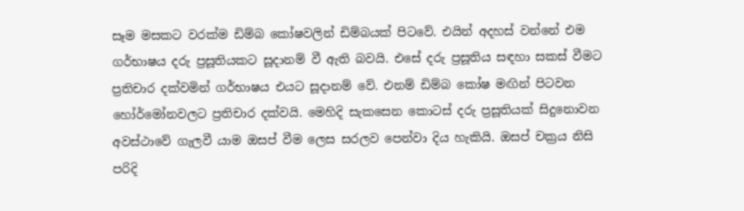සෑම මසකට වරක්ම ඩිම්බ කෝෂවලින් ඩිම්බයක් පිටවේ. එයින් අදහස් වන්නේ එම ගර්භාෂය දරු ප්‍රසූතියකට සූදානම් වී ඇති බවයි. එසේ දරු ප්‍රසූතිය සඳහා සකස් වීමට ප්‍රතිචාර දක්වමින් ගර්භාෂය එයට සූදානම් වේ. එනම් ඩිම්බ කෝෂ මඟින් පිටවන හෝර්මෝනවලට ප්‍රතිචාර දක්වයි. මෙහිදි සැකසෙන කොටස් දරු ප්‍රසූතියක් සිදුනොවන අවස්ථාවේ ගැලවී යාම ඔසප් වීම ලෙස සරලව පෙන්වා දිය හැකියි. ඔසප් චක්‍රය නිසි පරිදි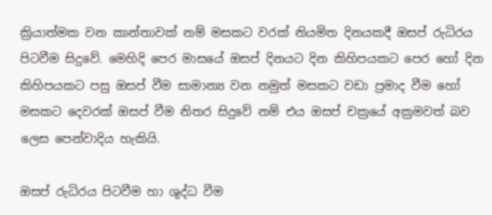ක්‍රියාත්මක වන කාන්තාවක් නම් මසකට වරක් නියමිත දිනයකදී ඔසප් රුධිරය පිටවීම සිදුවේ. මෙහිදි පෙර මාසයේ ඔසප් දිනයට දින කිහිපයකට පෙර හෝ දින කිහිපයකට පසු ඔසප් වීම සාමාන්‍ය වන නමුත් මසකට වඩා ප්‍රමාද වීම හෝ මසකට දෙවරක් ඔසප් වීම නිතර සිදුවේ නම් එය ඔසප් චක්‍රයේ අක්‍රමවත් බව ලෙස පෙන්වාදිය හැකියි.

ඔසප් රුධිරය පිටවීම හා ශුද්ධ වීම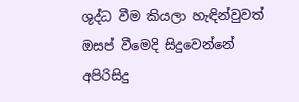ශුද්ධ වීම කියලා හැඳින්වුවත් ඔසප් වීමෙදි සිදුවෙන්නේ අපිරිසිදු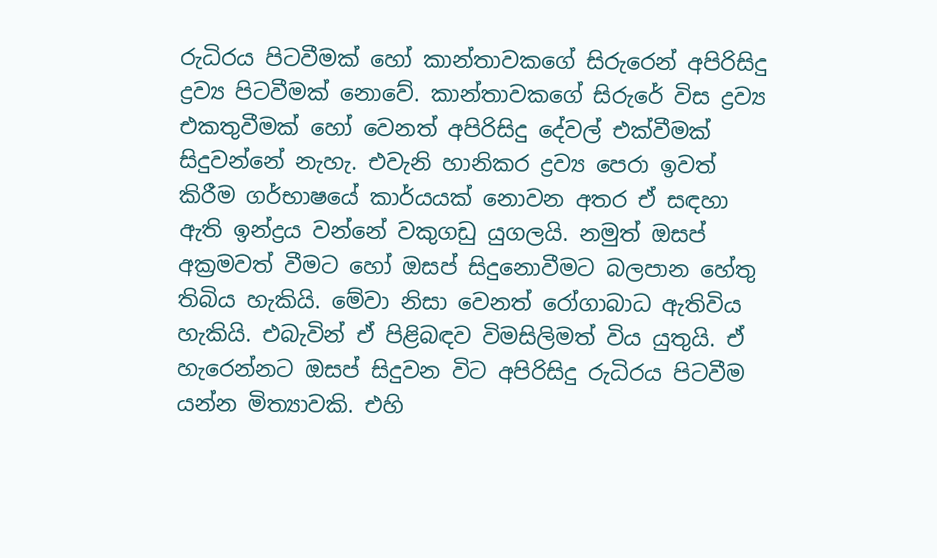රුධිරය පිටවීමක් හෝ කාන්තාවකගේ සිරුරෙන් අපිරිසිදු ද්‍රව්‍ය පිටවීමක් නොවේ. කාන්තාවකගේ සිරුරේ විස ද්‍රව්‍ය එකතුවීමක් හෝ වෙනත් අපිරිසිදු දේවල් එක්වීමක් සිදුවන්නේ නැහැ. එවැනි හානිකර ද්‍රව්‍ය පෙරා ඉවත් කිරීම ගර්භාෂයේ කාර්යයක් නොවන අතර ඒ සඳහා ඇති ඉන්ද්‍රය වන්නේ වකුගඩු යුගලයි. නමුත් ඔසප් අක්‍රමවත් වීමට හෝ ඔසප් සිදුනොවීමට බලපාන හේතු තිබිය හැකියි. මේවා නිසා වෙනත් රෝගාබාධ ඇතිවිය හැකියි. එබැවින් ඒ පිළිබඳව විමසිලිමත් විය යුතුයි. ඒ හැරෙන්නට ඔසප් සිදුවන විට අපිරිසිදු රුධිරය පිටවීම යන්න මිත්‍යාවකි. එහි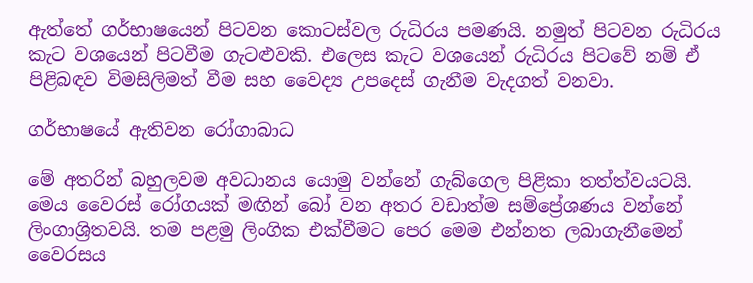ඇත්තේ ගර්භාෂයෙන් පිටවන කොටස්වල රුධිරය පමණයි. නමුත් පිටවන රුධිරය කැට වශයෙන් පිටවීම ගැටළුවකි. එලෙස කැට වශයෙන් රුධිරය පිටවේ නම් ඒ පිළිබඳව විමසිලිමත් වීම සහ වෛද්‍ය උපදෙස් ගැනීම වැදගත් වනවා.

ගර්භාෂයේ ඇතිවන රෝගාබාධ

මේ අතරින් බහුලවම අවධානය යොමු වන්නේ ගැබ්ගෙල පිළිකා තත්ත්වයටයි. මෙය වෛරස් රෝගයක් මඟින් බෝ වන අතර වඩාත්ම සම්ප්‍රේශණය වන්නේ ලිංගාශ්‍රිතවයි. තම පළමු ලිංගික එක්වීමට පෙර මෙම එන්නත ලබාගැනීමෙන් වෛරසය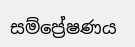සම්ප්‍රේෂණය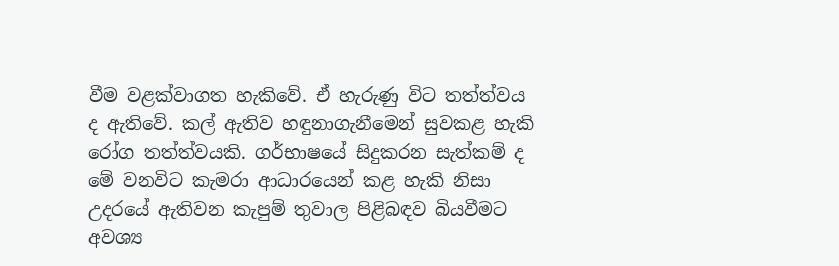වීම වළක්වාගත හැකිවේ. ඒ හැරුණු විට තත්ත්වය ද ඇතිවේ. කල් ඇතිව හඳුනාගැනීමෙන් සුවකළ හැකි රෝග තත්ත්වයකි. ගර්භාෂයේ සිදුකරන සැත්කම් ද මේ වනවිට කැමරා ආධාරයෙන් කළ හැකි නිසා උදරයේ ඇතිවන කැපුම් තුවාල පිළිබඳව බියවීමට අවශ්‍ය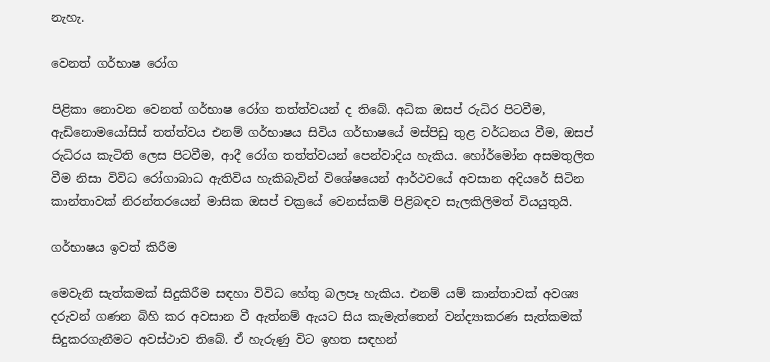නැහැ.

වෙනත් ගර්භාෂ රෝග

පිළිකා නොවන වෙනත් ගර්භාෂ රෝග තත්ත්වයන් ද තිබේ. අධික ඔසප් රුධිර පිටවීම, ඇඩිනොමයෝසිස් තත්ත්වය එනම් ගර්භාෂය සිවිය ගර්භාෂයේ මස්පිඩු තුළ වර්ධනය වීම, ඔසප් රුධිරය කැටිති ලෙස පිටවීම, ආදී රෝග තත්ත්වයන් පෙන්වාදිය හැකිය. හෝර්මෝන අසමතුලිත වීම නිසා විවිධ රෝගාබාධ ඇතිවිය හැකිබැවින් විශේෂයෙන් ආර්ථවයේ අවසාන අදියරේ සිටින කාන්තාවක් නිරන්තරයෙන් මාසික ඔසප් චක්‍රයේ වෙනස්කම් පිළිබඳව සැලකිලිමත් වියයුතුයි.

ගර්භාෂය ඉවත් කිරීම

මෙවැනි සැත්කමක් සිදුකිරීම සඳහා විවිධ හේතු බලපෑ හැකිය. එනම් යම් කාන්තාවක් අවශ්‍ය දරුවන් ගණන බිහි කර අවසාන වී ඇත්නම් ඇයට සිය කැමැත්තෙන් වන්ද්‍යාකරණ සැත්කමක් සිදුකරගැනීමට අවස්ථාව තිබේ. ඒ හැරුණු විට ඉහත සඳහන්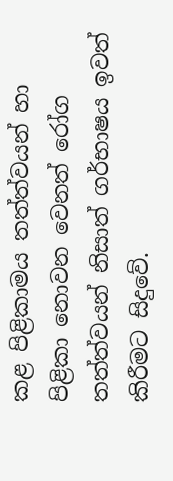කළ පිළිකාමය තත්ත්වයන් හා පිළිකා නොවන වෙනත් රෝග තත්ත්වයන් නිසාත් ගර්භාෂය ඉවත් කිරීමට සිදුවේ.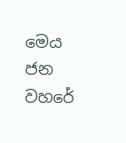මෙය ජන වහරේ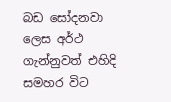බඩ සෝදනවා ලෙස අර්ථ ගැන්නුවත් එහිදි සමහර විට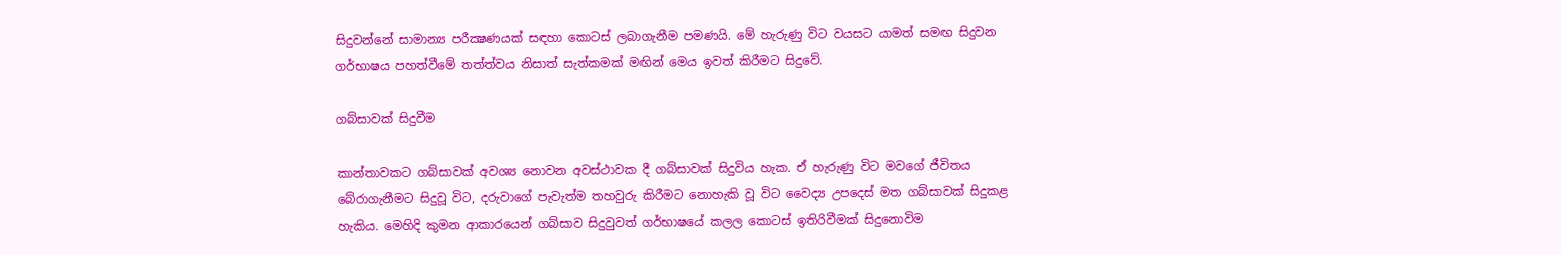සිදුවන්නේ සාමාන්‍ය පරීක්‍ෂණයක් සඳහා කොටස් ලබාගැනීම පමණයි. මේ හැරුණු විට වයසට යාමත් සමඟ සිදුවන ගර්භාෂය පහත්වීමේ තත්ත්වය නිසාත් සැත්කමක් මඟින් මෙය ඉවත් කිරීමට සිදුවේ.

ගබ්සාවක් සිදුවීම

කාන්තාවකට ගබ්සාවක් අවශ්‍ය නොවන අවස්ථාවක දී ගබ්සාවක් සිදුවිය හැක. ඒ හැරුණු විට මවගේ ජීවිතය බේරාගැනීමට සිදුවූ විට, දරුවාගේ පැවැත්ම තහවුරු කිරීමට නොහැකි වූ විට වෛද්‍ය උපදෙස් මත ගබ්සාවක් සිදුකළ හැකිය. මෙහිදි කුමන ආකාරයෙන් ගබ්සාව සිදුවුවත් ගර්භාෂයේ කලල කොටස් ඉතිරිවීමක් සිදුනොවිම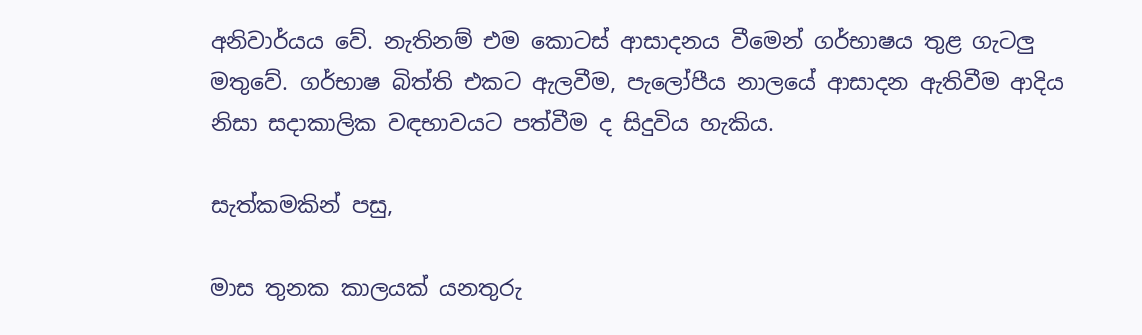අනිවාර්යය වේ. නැතිනම් එම කොටස් ආසාදනය වීමෙන් ගර්භාෂය තුළ ගැටලු මතුවේ. ගර්භාෂ බිත්ති එකට ඇලවීම, පැලෝපීය නාලයේ ආසාදන ඇතිවීම ආදිය නිසා සදාකාලික වඳභාවයට පත්වීම ද සිදුවිය හැකිය.

සැත්කමකින් පසු,

මාස තුනක කාලයක් යනතුරු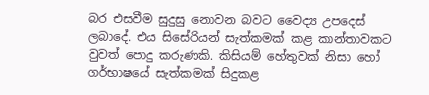බර එසවීම සුදුසු නොවන බවට වෛද්‍ය උපදෙස් ලබාදේ. එය සිසේරියන් සැත්කමක් කළ කාන්තාවකට වුවත් පොදු කරුණකි. කිසියම් හේතුවක් නිසා හෝ ගර්භාෂයේ සැත්කමක් සිදුකළ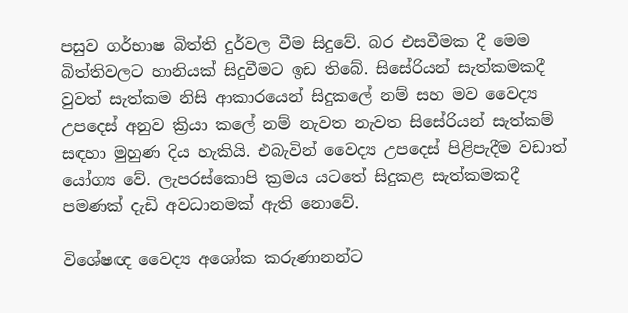පසුව ගර්භාෂ බිත්ති දුර්වල වීම සිදුවේ. බර එසවීමක දී මෙම බිත්තිවලට හානියක් සිදුවීමට ඉඩ තිබේ. සිසේරියන් සැත්කමකදී වුවත් සැත්කම නිසි ආකාරයෙන් සිදුකලේ නම් සහ මව වෛද්‍ය උපදෙස් අනුව ක්‍රියා කලේ නම් නැවත නැවත සිසේරියන් සැත්කම් සඳහා මුහුණ දිය හැකියි. එබැවින් වෛද්‍ය උපදෙස් පිළිපැදීම වඩාත් යෝග්‍ය වේ. ලැපරස්කොපි ක්‍රමය යටතේ සිදුකළ සැත්කමකදී පමණක් දැඩි අවධානමක් ඇති නොවේ.

විශේෂඥ වෛද්‍ය අශෝක කරුණානන්ට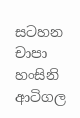සටහන චාපා හංසිනි ආටිගල